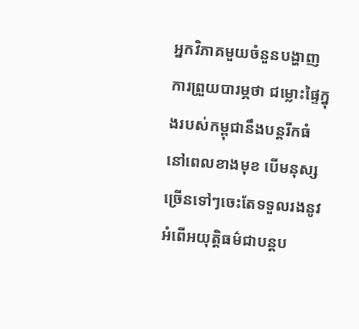អ្នកវិភាគមួយចំនួនបង្ហាញការព្រួយបារម្ភថា ជម្លោះផ្ទៃក្នុងរបស់កម្ពុជានឹងបន្តរីកធំនៅពេលខាងមុខ បើមនុស្សច្រើនទៅៗចេះតែទទួលរងនូវអំពើអយុត្តិធម៌ជាបន្តប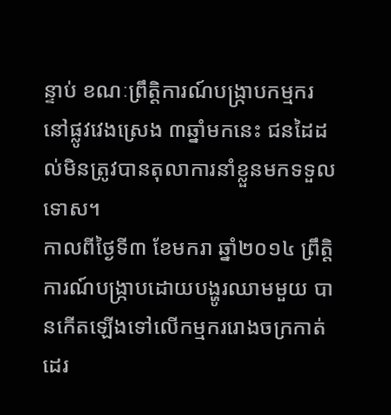ន្ទាប់ ខណៈព្រឹត្តិការណ៍បង្ក្រាបកម្មករនៅផ្លូវវេងស្រេង ៣ឆ្នាំមកនេះ ជនដៃដល់មិនត្រូវបានតុលាការនាំខ្លួនមកទទួលទោស។
កាលពីថ្ងៃទី៣ ខែមករា ឆ្នាំ២០១៤ ព្រឹត្តិការណ៍បង្ក្រាបដោយបង្ហូរឈាមមួយ បានកើតឡើងទៅលើកម្មកររោងចក្រកាត់ដេរ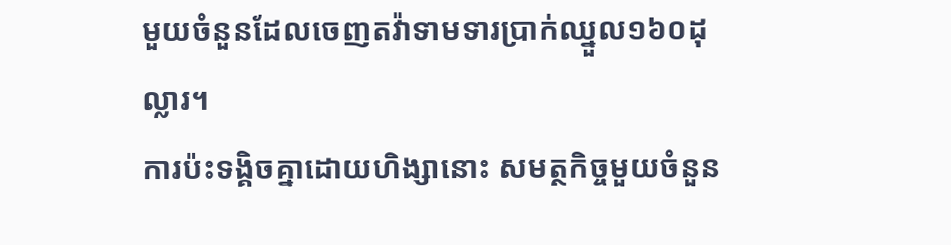មួយចំនួនដែលចេញតវ៉ាទាមទារប្រាក់ឈ្នួល១៦០ដុល្លារ។
ការប៉ះទង្គិចគ្នាដោយហិង្សានោះ សមត្ថកិច្ចមួយចំនួន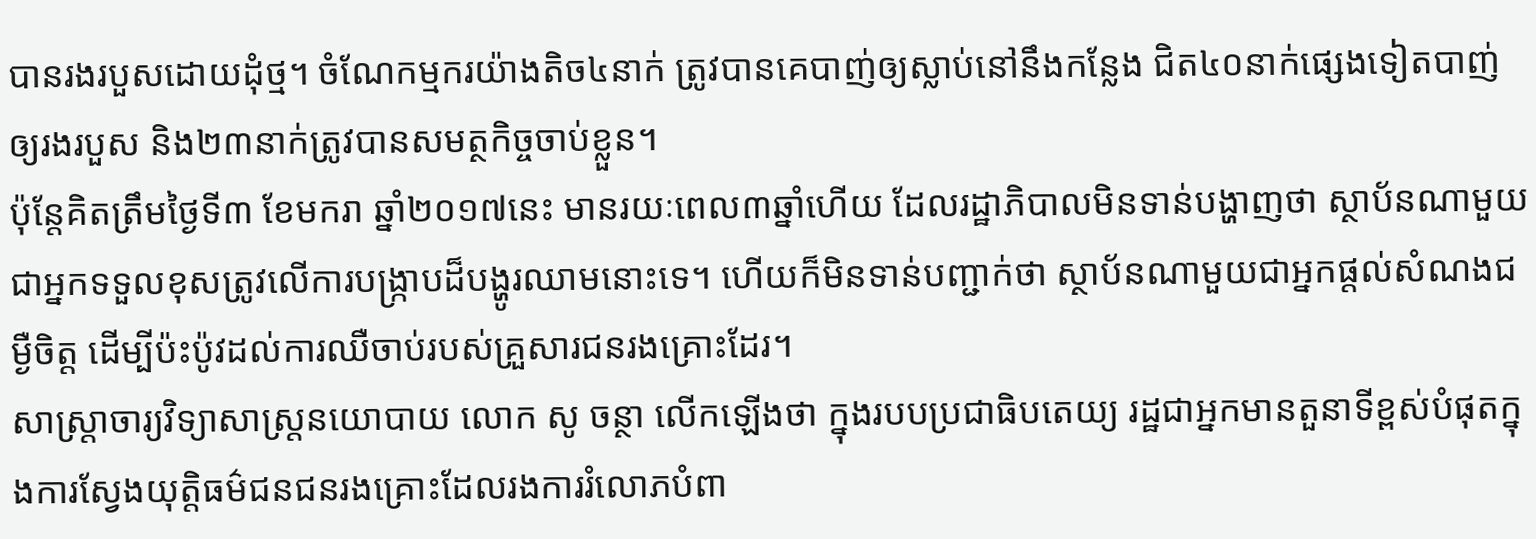បានរងរបួសដោយដុំថ្ម។ ចំណែកម្មករយ៉ាងតិច៤នាក់ ត្រូវបានគេបាញ់ឲ្យស្លាប់នៅនឹងកន្លែង ជិត៤០នាក់ផ្សេងទៀតបាញ់ឲ្យរងរបួស និង២៣នាក់ត្រូវបានសមត្ថកិច្ចចាប់ខ្លួន។
ប៉ុន្តែគិតត្រឹមថ្ងៃទី៣ ខែមករា ឆ្នាំ២០១៧នេះ មានរយៈពេល៣ឆ្នាំហើយ ដែលរដ្ឋាភិបាលមិនទាន់បង្ហាញថា ស្ថាប័នណាមួយជាអ្នកទទួលខុសត្រូវលើការបង្ក្រាបដ៏បង្ហូរឈាមនោះទេ។ ហើយក៏មិនទាន់បញ្ជាក់ថា ស្ថាប័នណាមួយជាអ្នកផ្តល់សំណងជម្ងឺចិត្ត ដើម្បីប៉ះប៉ូវដល់ការឈឺចាប់របស់គ្រួសារជនរងគ្រោះដែរ។
សាស្ត្រាចារ្យវិទ្យាសាស្ត្រនយោបាយ លោក សូ ចន្ថា លើកឡើងថា ក្នុងរបបប្រជាធិបតេយ្យ រដ្ឋជាអ្នកមានតួនាទីខ្ពស់បំផុតក្នុងការស្វែងយុត្តិធម៌ជនជនរងគ្រោះដែលរងការរំលោភបំពា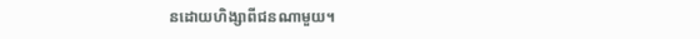នដោយហិង្សាពីជនណាមួយ។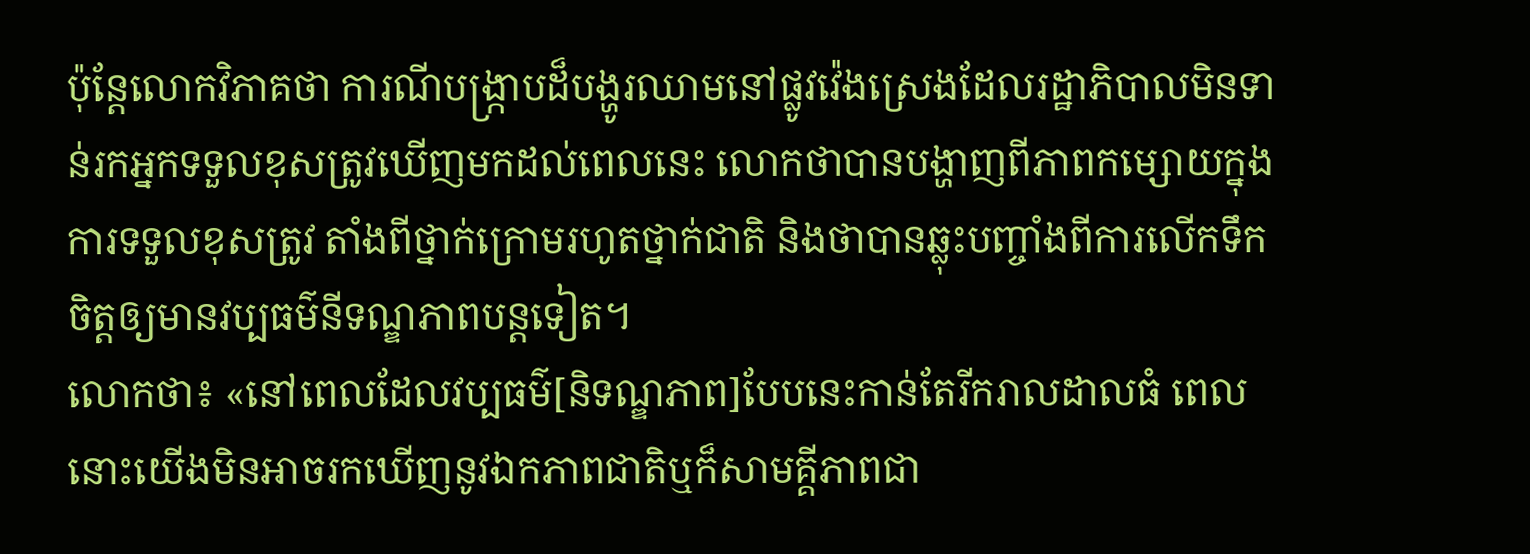ប៉ុន្តែលោកវិភាគថា ការណីបង្ក្រាបដ៏បង្ហូរឈាមនៅផ្លូវវ៉េងស្រេងដែលរដ្ឋាភិបាលមិនទាន់រកអ្នកទទួលខុសត្រូវឃើញមកដល់ពេលនេះ លោកថាបានបង្ហាញពីភាពកម្សោយក្នុងការទទួលខុសត្រូវ តាំងពីថ្នាក់ក្រោមរហូតថ្នាក់ជាតិ និងថាបានឆ្លុះបញ្ចាំងពីការលើកទឹកចិត្តឲ្យមានវប្បធម៌នីទណ្ឌភាពបន្តទៀត។
លោកថា៖ «នៅពេលដែលវប្បធម៌[និទណ្ឌភាព]បែបនេះកាន់តែរីករាលដាលធំ ពេលនោះយើងមិនអាចរកឃើញនូវឯកភាពជាតិឬក៏សាមគ្គីភាពជា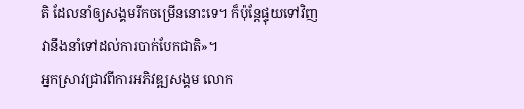តិ ដែលនាំឲ្យសង្គមរីកចម្រើននោះទេ។ ក៏ប៉ុន្តែផ្ទុយទៅវិញ វានឹងនាំទៅដល់ការបាក់បែកជាតិ»។
អ្នកស្រាវជ្រាវពីការអភិវឌ្ឍសង្គម លោក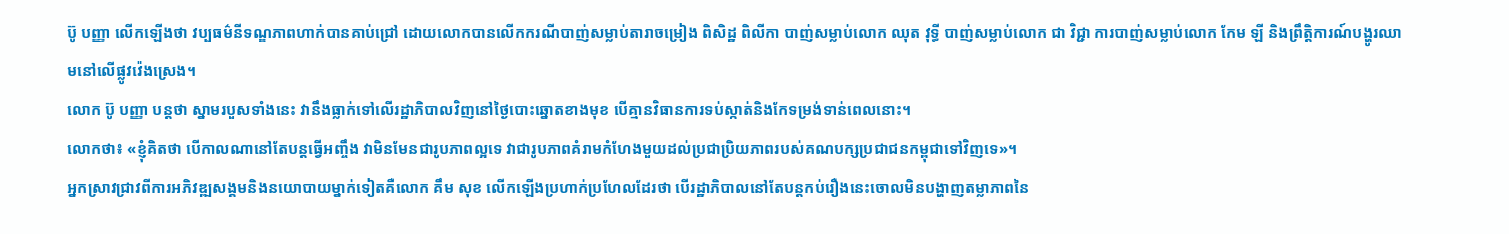ប៊ូ បញ្ញា លើកឡើងថា វប្បធម៌នីទណ្ឌភាពហាក់បានគាប់ជ្រៅ ដោយលោកបានលើកករណីបាញ់សម្លាប់តារាចម្រៀង ពិសិដ្ឋ ពិលីកា បាញ់សម្លាប់លោក ឈុត វុទ្ធី បាញ់សម្លាប់លោក ជា វិជ្ជា ការបាញ់សម្លាប់លោក កែម ឡី និងព្រឹត្តិការណ៍បង្ហូរឈាមនៅលើផ្លូវវ៉េងស្រេង។
លោក ប៊ូ បញ្ញា បន្តថា ស្នាមរបួសទាំងនេះ វានឹងធ្លាក់ទៅលើរដ្ឋាភិបាលវិញនៅថ្ងៃបោះឆ្នោតខាងមុខ បើគ្មានវិធានការទប់ស្កាត់និងកែទម្រង់ទាន់ពេលនោះ។
លោកថា៖ «ខ្ញុំគិតថា បើកាលណានៅតែបន្តធ្វើអញ្ចឹង វាមិនមែនជារូបភាពល្អទេ វាជារូបភាពគំរាមកំហែងមួយដល់ប្រជាប្រិយភាពរបស់គណបក្សប្រជាជនកម្ពុជាទៅវិញទេ»។
អ្នកស្រាវជ្រាវពីការអភិវឌ្ឍសង្គមនិងនយោបាយម្នាក់ទៀតគឺលោក គឹម សុខ លើកឡើងប្រហាក់ប្រហែលដែរថា បើរដ្ឋាភិបាលនៅតែបន្តកប់រឿងនេះចោលមិនបង្ហាញតម្លាភាពនៃ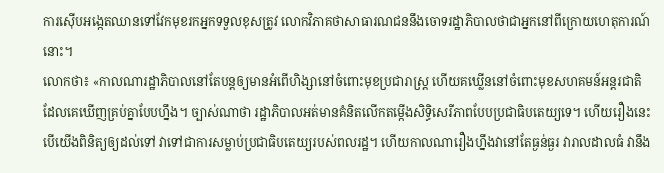ការស៊ើបអង្កេតឈានទៅវែកមុខរកអ្នកទទួលខុសត្រូវ លោកវិភាគថាសាធារណជននឹងចោទរដ្ឋាភិបាលថាជាអ្នកនៅពីក្រោយហេតុការណ៍នោះ។
លោកថា៖ «កាលណារដ្ឋាភិបាលនៅតែបន្តឲ្យមានអំពើហិង្សានៅចំពោះមុខប្រជារាស្ត្រ ហើយគឃ្លើននៅចំពោះមុខសហគមន៍អន្តរជាតិ ដែលគេឃើញគ្រប់គ្នាបែបហ្នឹង។ ច្បាស់ណាថា រដ្ឋាភិបាលអត់មានគំនិតលើកតម្កើងសិទ្ធិសេរីភាពបែបប្រជាធិបតេយ្យទេ។ ហើយរឿងនេះបើយើងពិនិត្យឲ្យដល់ទៅ វាទៅជាការសម្លាប់ប្រជាធិបតេយ្យរបស់ពលរដ្ឋ។ ហើយកាលណារឿងហ្នឹងវានៅតែធ្ងន់ធ្ងរ វារាលដាលធំ វានឹង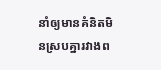នាំឲ្យមានគំនិតមិនស្របគ្នារវាងព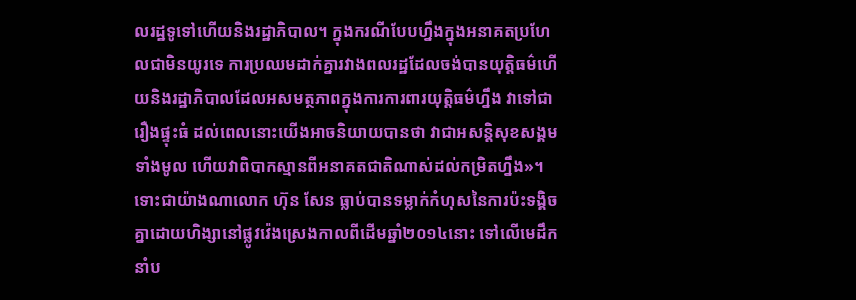លរដ្ឋទូទៅហើយនិងរដ្ឋាភិបាល។ ក្នុងករណីបែបហ្នឹងក្នុងអនាគតប្រហែលជាមិនយូរទេ ការប្រឈមដាក់គ្នារវាងពលរដ្ឋដែលចង់បានយុត្តិធម៌ហើយនិងរដ្ឋាភិបាលដែលអសមត្ថភាពក្នុងការការពារយុត្តិធម៌ហ្នឹង វាទៅជារឿងផ្ទុះធំ ដល់ពេលនោះយើងអាចនិយាយបានថា វាជាអសន្តិសុខសង្គមទាំងមូល ហើយវាពិបាកស្មានពីអនាគតជាតិណាស់ដល់កម្រិតហ្នឹង»។
ទោះជាយ៉ាងណាលោក ហ៊ុន សែន ធ្លាប់បានទម្លាក់កំហុសនៃការប៉ះទង្គិចគ្នាដោយហិង្សានៅផ្លូវវ៉េងស្រេងកាលពីដើមឆ្នាំ២០១៤នោះ ទៅលើមេដឹកនាំប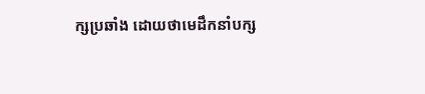ក្សប្រឆាំង ដោយថាមេដឹកនាំបក្ស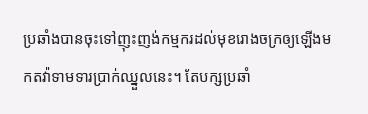ប្រឆាំងបានចុះទៅញុះញង់កម្មករដល់មុខរោងចក្រឲ្យឡើងមកតវ៉ាទាមទារប្រាក់ឈ្នួលនេះ។ តែបក្សប្រឆាំ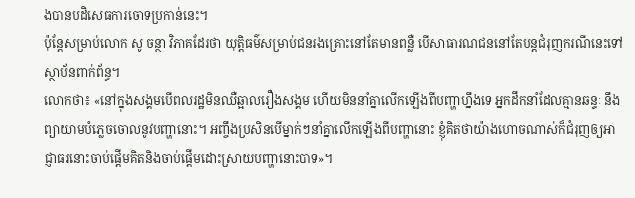ងបានបដិសេធការចោទប្រកាន់នេះ។
ប៉ុន្តែសម្រាប់លោក សូ ចន្ថា វិភាគដែរថា យុត្តិធម៌សម្រាប់ជនរងគ្រោះនៅតែមានពន្លឺ បើសាធារណជននៅតែបន្តជំរុញករណីនេះទៅស្ថាប័នពាក់ព័ន្ធ។
លោកថា៖ «នៅក្នុងសង្គមបើពលរដ្ឋមិនឈឺឆ្អាលរឿងសង្គម ហើយមិននាំគ្នាលើកឡើងពីបញ្ហាហ្នឹងទេ អ្នកដឹកនាំដែលគ្មានឆន្ទៈ នឹងព្យាយាមបំភ្លេចចោលនូវបញ្ហានោះ។ អញ្ចឹងប្រសិនបើម្នាក់ៗនាំគ្នាលើកឡើងពីបញ្ហានោះ ខ្ញុំគិតថាយ៉ាងហោចណាស់ក៏ជំរុញឲ្យអាជ្ញាធរនោះចាប់ផ្តើមគិតនិងចាប់ផ្តើមដោះស្រាយបញ្ហានោះបាទ»។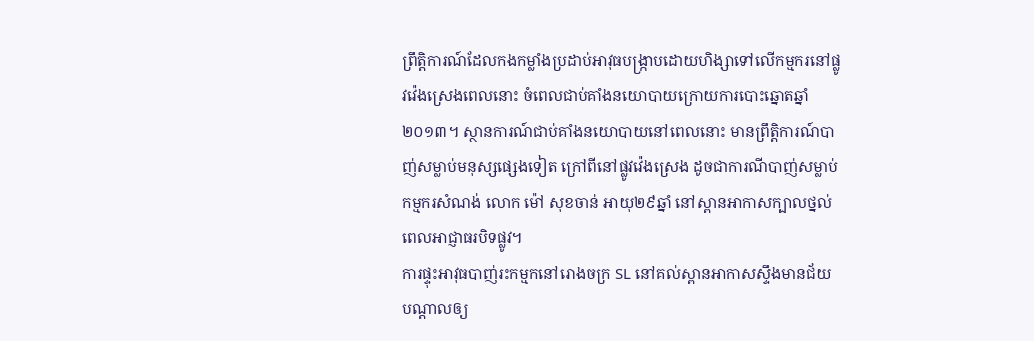ព្រឹត្តិការណ៍ដែលកងកម្លាំងប្រដាប់អាវុធបង្ក្រាបដោយហិង្សាទៅលើកម្មករនៅផ្លូវវ៉េងស្រេងពេលនោះ ចំពេលជាប់គាំងនយោបាយក្រោយការបោះឆ្នោតឆ្នាំ២០១៣។ ស្ថានការណ៍ជាប់គាំងនយោបាយនៅពេលនោះ មានព្រឹត្តិការណ៍បាញ់សម្លាប់មនុស្សផ្សេងទៀត ក្រៅពីនៅផ្លូវវ៉េងស្រេង ដូចជាការណីបាញ់សម្លាប់កម្មករសំណង់ លោក ម៉ៅ សុខចាន់ អាយុ២៩ឆ្នាំ នៅស្ពានអាកាសក្បាលថ្នល់ ពេលអាជ្ញាធរបិទផ្លូវ។
ការផ្ទុះអាវុធបាញ់រះកម្មកនៅរោងចក្រ SL នៅគល់ស្ពានអាកាសស្ទឹងមានជ័យ បណ្តាលឲ្យ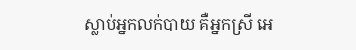ស្លាប់អ្នកលក់បាយ គឺអ្នកស្រី អេ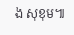ង សុខុម៕